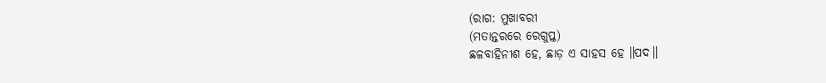(ରାଗ: ମୁଖାବରୀ
(ମତାନ୍ତରରେ ରେଗୁପ୍ତ)
ଛଳବାହିନୀଶ ହେ, ଛାଡ଼ ଏ ସାହସ ହେ ॥ପଦ॥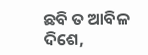ଛବି ତ ଆବିଳ ଦିଶେ,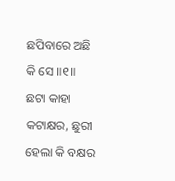ଛପିବାରେ ଅଛି କି ସେ ॥୧॥
ଛଟା କାହା କଟାକ୍ଷର, ଛୁରୀ ହେଲା କି ବକ୍ଷର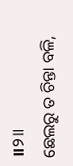॥୨॥
ଛେଲରୁ ତ ଚିନ୍ତା ବଳି,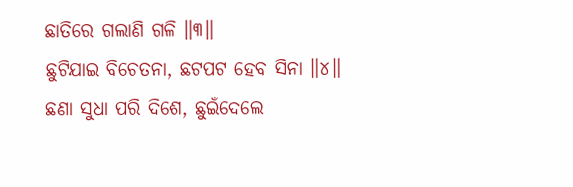ଛାତିରେ ଗଲାଣି ଗଳି ॥୩॥
ଛୁଟିଯାଇ ବିଚେତନା, ଛଟପଟ ହେବ ସିନା ॥୪॥
ଛଣା ସୁଧା ପରି ଦିଶେ, ଛୁଇଁଦେଲେ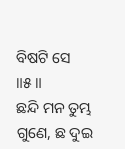ବିଷଟି ସେ ॥୫॥
ଛନ୍ଦି ମନ ତୁମ୍ଭ ଗୁଣେ, ଛ ଦୁଇ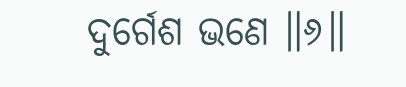ଦୁର୍ଗେଶ ଭଣେ ॥୬॥